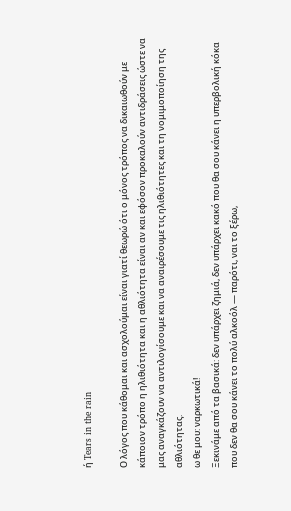ή Tears in the rain

Ο λόγος που κάθομαι και ασχολούμαι είναι γιατί θεωρώ ότι ο μόνος τρόπος να δικαιωθούν με κάποιον τρόπο η ηλιθιότητα και η αθλιότητα είναι αν και εφόσον προκαλούν αντιδράσεις ώστε να μας αναγκάζουν να αντιλογίσουμε και να αναιρέσουμε τις ηλιθιότητες και τη νομιμοποίηση της αθλιότητας.
ω θε μου: ναρκωτικά!
Ξεκινάμε από τα βασικά: δεν υπάρχει ζημιά, δεν υπάρχει κακό που θα σου κάνει η υπερβολική κόκα που δεν θα σου κάνει το πολύ αλκοόλ ― παρότι, ναι το ξέρω,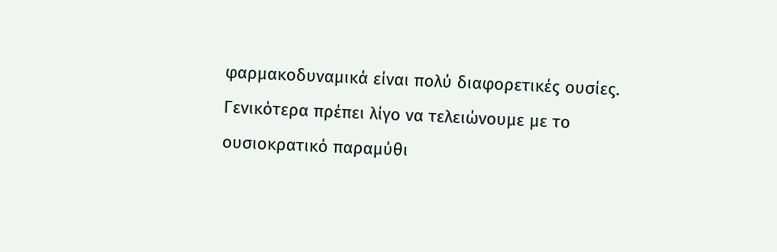φαρμακοδυναμικά είναι πολύ διαφορετικές ουσίες.
Γενικότερα πρέπει λίγο να τελειώνουμε με το ουσιοκρατικό παραμύθι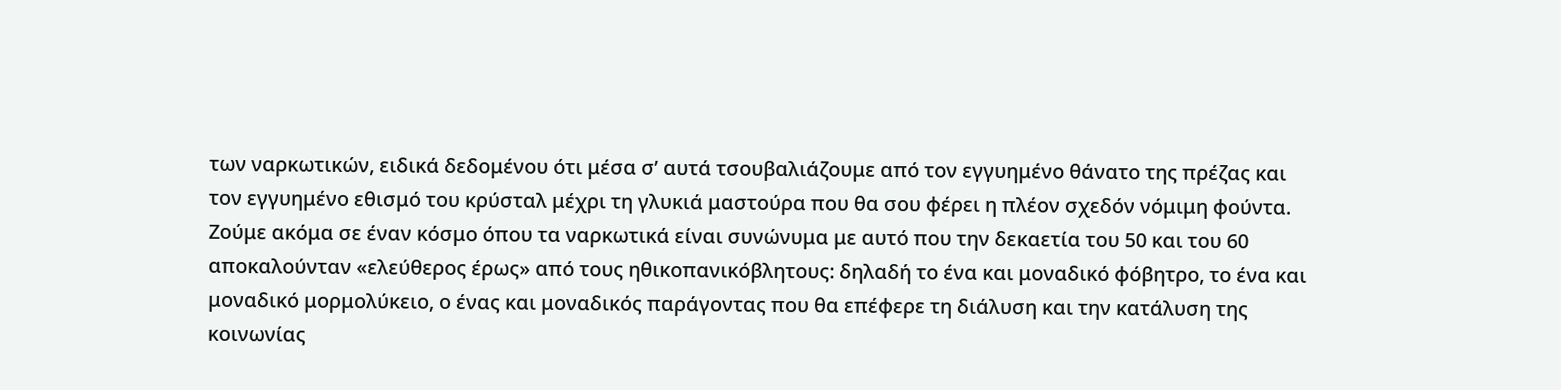των ναρκωτικών, ειδικά δεδομένου ότι μέσα σ’ αυτά τσουβαλιάζουμε από τον εγγυημένο θάνατο της πρέζας και τον εγγυημένο εθισμό του κρύσταλ μέχρι τη γλυκιά μαστούρα που θα σου φέρει η πλέον σχεδόν νόμιμη φούντα.
Ζούμε ακόμα σε έναν κόσμο όπου τα ναρκωτικά είναι συνώνυμα με αυτό που την δεκαετία του 50 και του 60 αποκαλούνταν «ελεύθερος έρως» από τους ηθικοπανικόβλητους: δηλαδή το ένα και μοναδικό φόβητρο, το ένα και μοναδικό μορμολύκειο, ο ένας και μοναδικός παράγοντας που θα επέφερε τη διάλυση και την κατάλυση της κοινωνίας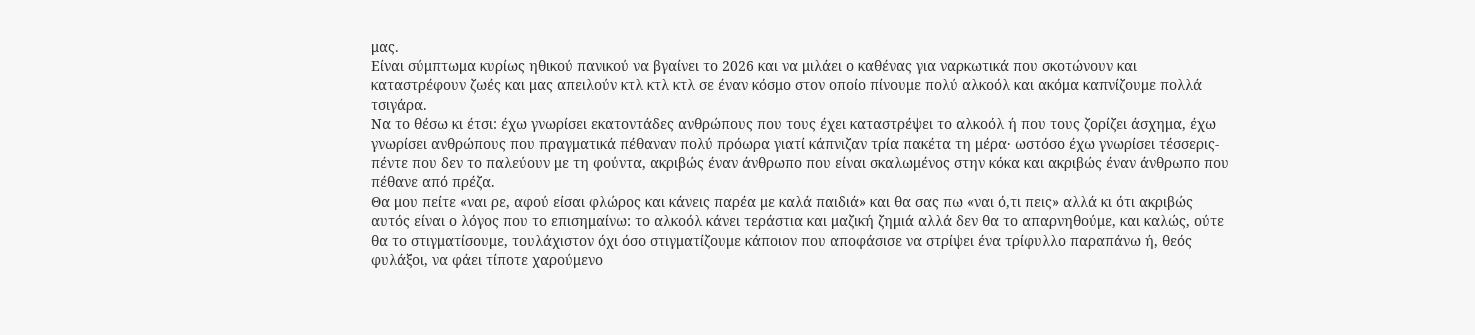μας.
Είναι σύμπτωμα κυρίως ηθικού πανικού να βγαίνει το 2026 και να μιλάει ο καθένας για ναρκωτικά που σκοτώνουν και καταστρέφουν ζωές και μας απειλούν κτλ κτλ κτλ σε έναν κόσμο στον οποίο πίνουμε πολύ αλκοόλ και ακόμα καπνίζουμε πολλά τσιγάρα.
Να το θέσω κι έτσι: έχω γνωρίσει εκατοντάδες ανθρώπους που τους έχει καταστρέψει το αλκοόλ ή που τους ζορίζει άσχημα, έχω γνωρίσει ανθρώπους που πραγματικά πέθαναν πολύ πρόωρα γιατί κάπνιζαν τρία πακέτα τη μέρα· ωστόσο έχω γνωρίσει τέσσερις-πέντε που δεν το παλεύουν με τη φούντα, ακριβώς έναν άνθρωπο που είναι σκαλωμένος στην κόκα και ακριβώς έναν άνθρωπο που πέθανε από πρέζα.
Θα μου πείτε «ναι ρε, αφού είσαι φλώρος και κάνεις παρέα με καλά παιδιά» και θα σας πω «ναι ό,τι πεις» αλλά κι ότι ακριβώς αυτός είναι ο λόγος που το επισημαίνω: το αλκοόλ κάνει τεράστια και μαζική ζημιά αλλά δεν θα το απαρνηθούμε, και καλώς, ούτε θα το στιγματίσουμε, τουλάχιστον όχι όσο στιγματίζουμε κάποιον που αποφάσισε να στρίψει ένα τρίφυλλο παραπάνω ή, θεός φυλάξοι, να φάει τίποτε χαρούμενο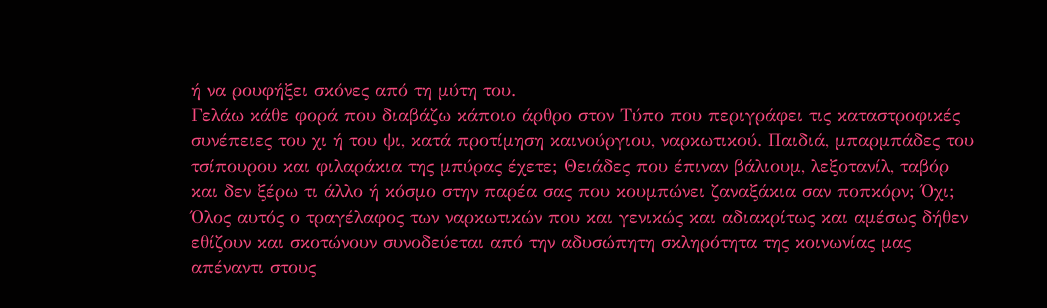ή να ρουφήξει σκόνες από τη μύτη του.
Γελάω κάθε φορά που διαβάζω κάποιο άρθρο στον Τύπο που περιγράφει τις καταστροφικές συνέπειες του χι ή του ψι, κατά προτίμηση καινούργιου, ναρκωτικού. Παιδιά, μπαρμπάδες του τσίπουρου και φιλαράκια της μπύρας έχετε; Θειάδες που έπιναν βάλιουμ, λεξοτανίλ, ταβόρ και δεν ξέρω τι άλλο ή κόσμο στην παρέα σας που κουμπώνει ζαναξάκια σαν ποπκόρν; Όχι;
Όλος αυτός ο τραγέλαφος των ναρκωτικών που και γενικώς και αδιακρίτως και αμέσως δήθεν εθίζουν και σκοτώνουν συνοδεύεται από την αδυσώπητη σκληρότητα της κοινωνίας μας απέναντι στους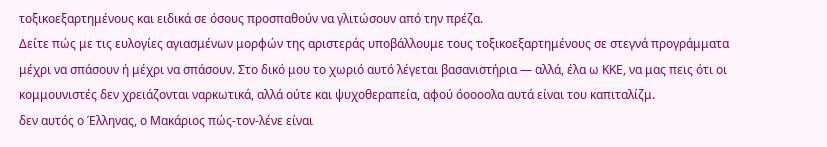τοξικοεξαρτημένους και ειδικά σε όσους προσπαθούν να γλιτώσουν από την πρέζα.
Δείτε πώς με τις ευλογίες αγιασμένων μορφών της αριστεράς υποβάλλουμε τους τοξικοεξαρτημένους σε στεγνά προγράμματα μέχρι να σπάσουν ή μέχρι να σπάσουν. Στο δικό μου το χωριό αυτό λέγεται βασανιστήρια ― αλλά, έλα ω ΚΚΕ, να μας πεις ότι οι κομμουνιστές δεν χρειάζονται ναρκωτικά, αλλά ούτε και ψυχοθεραπεία, αφού όοοοολα αυτά είναι του καπιταλίζμ.
δεν αυτός ο Έλληνας, ο Μακάριος πώς-τον-λένε είναι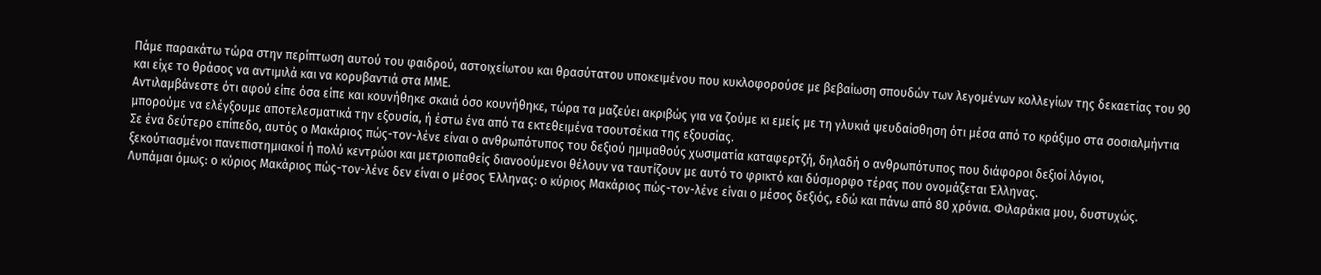Πάμε παρακάτω τώρα στην περίπτωση αυτού του φαιδρού, αστοιχείωτου και θρασύτατου υποκειμένου που κυκλοφορούσε με βεβαίωση σπουδών των λεγομένων κολλεγίων της δεκαετίας του 90 και είχε το θράσος να αντιμιλά και να κορυβαντιά στα ΜΜΕ.
Αντιλαμβάνεστε ότι αφού είπε όσα είπε και κουνήθηκε σκαιά όσο κουνήθηκε, τώρα τα μαζεύει ακριβώς για να ζούμε κι εμείς με τη γλυκιά ψευδαίσθηση ότι μέσα από το κράξιμο στα σοσιαλμήντια μπορούμε να ελέγξουμε αποτελεσματικά την εξουσία, ή έστω ένα από τα εκτεθειμένα τσουτσέκια της εξουσίας.
Σε ένα δεύτερο επίπεδο, αυτός ο Μακάριος πώς-τον-λένε είναι ο ανθρωπότυπος του δεξιού ημιμαθούς χωσιματία καταφερτζή, δηλαδή ο ανθρωπότυπος που διάφοροι δεξιοί λόγιοι, ξεκούτιασμένοι πανεπιστημιακοί ή πολύ κεντρώοι και μετριοπαθείς διανοούμενοι θέλουν να ταυτίζουν με αυτό το φρικτό και δύσμορφο τέρας που ονομάζεται Έλληνας.
Λυπάμαι όμως: ο κύριος Μακάριος πώς-τον-λένε δεν είναι ο μέσος Έλληνας: ο κύριος Μακάριος πώς-τον-λένε είναι ο μέσος δεξιός, εδώ και πάνω από 80 χρόνια. Φιλαράκια μου, δυστυχώς.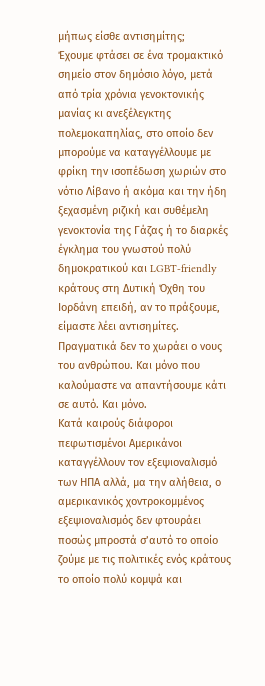μήπως είσθε αντισημίτης;
Έχουμε φτάσει σε ένα τρομακτικό σημείο στον δημόσιο λόγο, μετά από τρία χρόνια γενοκτονικής μανίας κι ανεξέλεγκτης πολεμοκαπηλίας, στο οποίο δεν μπορούμε να καταγγέλλουμε με φρίκη την ισοπέδωση χωριών στο νότιο Λίβανο ή ακόμα και την ήδη ξεχασμένη ριζική και συθέμελη γενοκτονία της Γάζας ή το διαρκές έγκλημα του γνωστού πολύ δημοκρατικού και LGBT-friendly κράτους στη Δυτική Όχθη του Ιορδάνη επειδή, αν το πράξουμε, είμαστε λέει αντισημίτες.
Πραγματικά δεν το χωράει ο νους του ανθρώπου. Και μόνο που καλούμαστε να απαντήσουμε κάτι σε αυτό. Και μόνο.
Κατά καιρούς διάφοροι πεφωτισμένοι Aμερικάνοι καταγγέλλουν τον εξεψιοναλισμό των ΗΠΑ αλλά, μα την αλήθεια, ο αμερικανικός χοντροκομμένος εξεψιοναλισμός δεν φτουράει ποσώς μπροστά σ’αυτό το οποίο ζούμε με τις πολιτικές ενός κράτους το οποίο πολύ κομψά και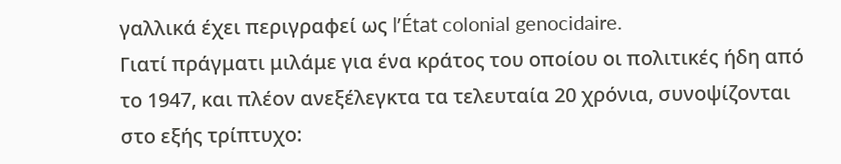γαλλικά έχει περιγραφεί ως l’État colonial genocidaire.
Γιατί πράγματι μιλάμε για ένα κράτος του οποίου οι πολιτικές ήδη από το 1947, και πλέον ανεξέλεγκτα τα τελευταία 20 χρόνια, συνοψίζονται στο εξής τρίπτυχο: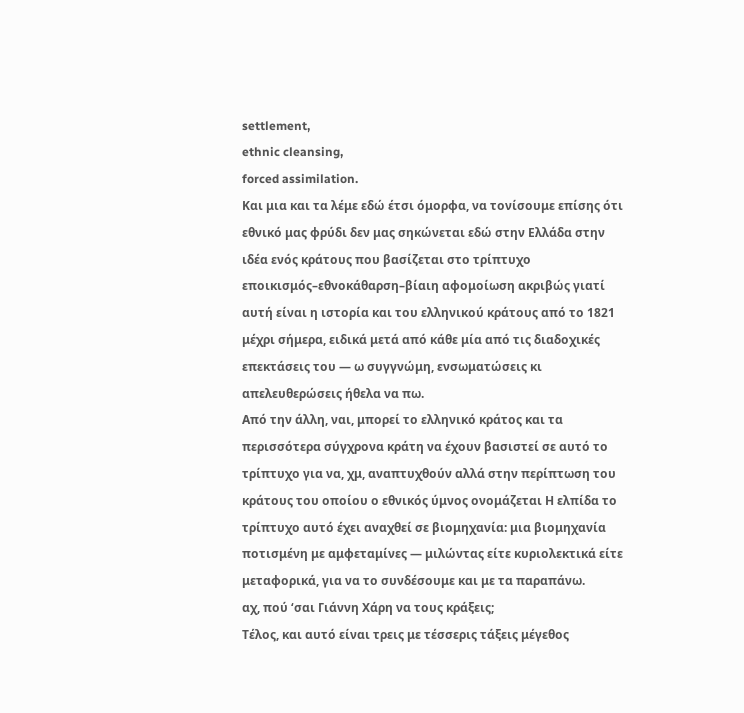settlement,
ethnic cleansing,
forced assimilation.
Και μια και τα λέμε εδώ έτσι όμορφα, να τονίσουμε επίσης ότι εθνικό μας φρύδι δεν μας σηκώνεται εδώ στην Ελλάδα στην ιδέα ενός κράτους που βασίζεται στο τρίπτυχο εποικισμός–εθνοκάθαρση–βίαιη αφομοίωση ακριβώς γιατί αυτή είναι η ιστορία και του ελληνικού κράτους από το 1821 μέχρι σήμερα, ειδικά μετά από κάθε μία από τις διαδοχικές επεκτάσεις του ― ω συγγνώμη, ενσωματώσεις κι απελευθερώσεις ήθελα να πω.
Από την άλλη, ναι, μπορεί το ελληνικό κράτος και τα περισσότερα σύγχρονα κράτη να έχουν βασιστεί σε αυτό το τρίπτυχο για να, χμ, αναπτυχθούν αλλά στην περίπτωση του κράτους του οποίου ο εθνικός ύμνος ονομάζεται Η ελπίδα το τρίπτυχο αυτό έχει αναχθεί σε βιομηχανία: μια βιομηχανία ποτισμένη με αμφεταμίνες — μιλώντας είτε κυριολεκτικά είτε μεταφορικά, για να το συνδέσουμε και με τα παραπάνω.
αχ, πού ‘σαι Γιάννη Χάρη να τους κράξεις;
Τέλος, και αυτό είναι τρεις με τέσσερις τάξεις μέγεθος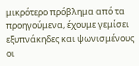μικρότερο πρόβλημα από τα προηγούμενα, έχουμε γεμίσει εξυπνάκηδες και ψωνισμένους οι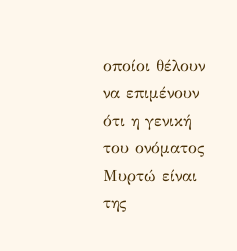οποίοι θέλουν να επιμένουν ότι η γενική του ονόματος Μυρτώ είναι της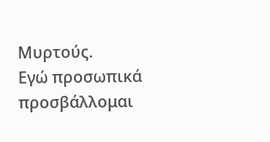Μυρτούς.
Εγώ προσωπικά προσβάλλομαι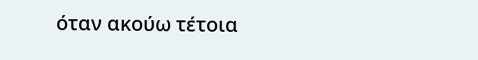όταν ακούω τέτοια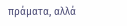πράματα, αλλά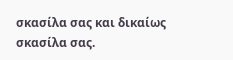σκασίλα σας και δικαίως σκασίλα σας.